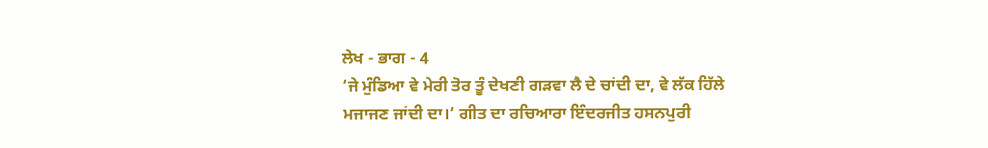ਲੇਖ - ਭਾਗ - 4
‘ਜੇ ਮੁੰਡਿਆ ਵੇ ਮੇਰੀ ਤੋਰ ਤੂੰ ਦੇਖਣੀ ਗੜਵਾ ਲੈ ਦੇ ਚਾਂਦੀ ਦਾ, ਵੇ ਲੱਕ ਹਿੱਲੇ ਮਜਾਜਣ ਜਾਂਦੀ ਦਾ।’ ਗੀਤ ਦਾ ਰਚਿਆਰਾ ਇੰਦਰਜੀਤ ਹਸਨਪੁਰੀ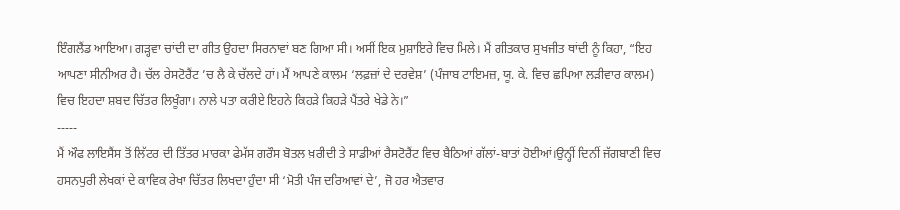ਇੰਗਲੈਂਡ ਆਇਆ। ਗੜ੍ਹਵਾ ਚਾਂਦੀ ਦਾ ਗੀਤ ਉਹਦਾ ਸਿਰਨਾਵਾਂ ਬਣ ਗਿਆ ਸੀ। ਅਸੀਂ ਇਕ ਮੁਸ਼ਾਇਰੇ ਵਿਚ ਮਿਲੇ। ਮੈਂ ਗੀਤਕਾਰ ਸੁਖਜੀਤ ਥਾਂਦੀ ਨੂੰ ਕਿਹਾ, “ਇਹ ਆਪਣਾ ਸੀਨੀਅਰ ਹੈ। ਚੱਲ ਰੇਸਟੋਰੈਂਟ ’ਚ ਲੈ ਕੇ ਚੱਲਦੇ ਹਾਂ। ਮੈਂ ਆਪਣੇ ਕਾਲਮ ‘ਲਫ਼ਜ਼ਾਂ ਦੇ ਦਰਵੇਸ਼’ (ਪੰਜਾਬ ਟਾਇਮਜ਼, ਯੂ. ਕੇ. ਵਿਚ ਛਪਿਆ ਲੜੀਵਾਰ ਕਾਲਮ) ਵਿਚ ਇਹਦਾ ਸ਼ਬਦ ਚਿੱਤਰ ਲਿਖੂੰਗਾ। ਨਾਲੇ ਪਤਾ ਕਰੀਏ ਇਹਨੇ ਕਿਹੜੇ ਕਿਹੜੇ ਪੈਂਤਰੇ ਖੇਡੇ ਨੇ।”
-----
ਮੈਂ ਔਫ ਲਾਇਸੈਂਸ ਤੋਂ ਲਿੱਟਰ ਦੀ ਤਿੱਤਰ ਮਾਰਕਾ ਫੇਮੱਸ ਗਰੌਸ ਬੋਤਲ ਖ਼ਰੀਦੀ ਤੇ ਸਾਡੀਆਂ ਰੈਸਟੋਰੈਂਟ ਵਿਚ ਬੈਠਿਆਂ ਗੱਲਾਂ-ਬਾਤਾਂ ਹੋਈਆਂ।ਉਨ੍ਹੀਂ ਦਿਨੀਂ ਜੱਗਬਾਣੀ ਵਿਚ ਹਸਨਪੁਰੀ ਲੇਖਕਾਂ ਦੇ ਕਾਵਿਕ ਰੇਖਾ ਚਿੱਤਰ ਲਿਖਦਾ ਹੁੰਦਾ ਸੀ ‘ਮੋਤੀ ਪੰਜ ਦਰਿਆਵਾਂ ਦੇ’, ਜੋ ਹਰ ਐਤਵਾਰ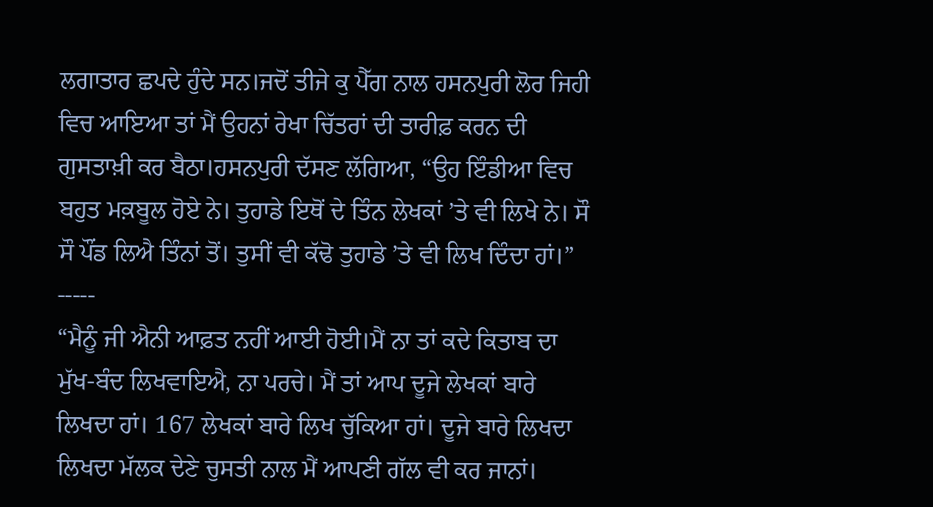ਲਗਾਤਾਰ ਛਪਦੇ ਹੁੰਦੇ ਸਨ।ਜਦੋਂ ਤੀਜੇ ਕੁ ਪੈੱਗ ਨਾਲ ਹਸਨਪੁਰੀ ਲੋਰ ਜਿਹੀ ਵਿਚ ਆਇਆ ਤਾਂ ਮੈਂ ਉਹਨਾਂ ਰੇਖਾ ਚਿੱਤਰਾਂ ਦੀ ਤਾਰੀਫ਼ ਕਰਨ ਦੀ ਗੁਸਤਾਖ਼ੀ ਕਰ ਬੈਠਾ।ਹਸਨਪੁਰੀ ਦੱਸਣ ਲੱਗਿਆ, “ਉਹ ਇੰਡੀਆ ਵਿਚ ਬਹੁਤ ਮਕ਼ਬੂਲ ਹੋਏ ਨੇ। ਤੁਹਾਡੇ ਇਥੋਂ ਦੇ ਤਿੰਨ ਲੇਖਕਾਂ ’ਤੇ ਵੀ ਲਿਖੇ ਨੇ। ਸੌ ਸੌ ਪੌਂਡ ਲਿਐ ਤਿੰਨਾਂ ਤੋਂ। ਤੁਸੀਂ ਵੀ ਕੱਢੋ ਤੁਹਾਡੇ ’ਤੇ ਵੀ ਲਿਖ ਦਿੰਦਾ ਹਾਂ।”
-----
“ਮੈਨੂੰ ਜੀ ਐਨੀ ਆਫ਼ਤ ਨਹੀਂ ਆਈ ਹੋਈ।ਮੈਂ ਨਾ ਤਾਂ ਕਦੇ ਕਿਤਾਬ ਦਾ ਮੁੱਖ-ਬੰਦ ਲਿਖਵਾਇਐ, ਨਾ ਪਰਚੇ। ਮੈਂ ਤਾਂ ਆਪ ਦੂਜੇ ਲੇਖਕਾਂ ਬਾਰੇ ਲਿਖਦਾ ਹਾਂ। 167 ਲੇਖਕਾਂ ਬਾਰੇ ਲਿਖ ਚੁੱਕਿਆ ਹਾਂ। ਦੂਜੇ ਬਾਰੇ ਲਿਖਦਾ ਲਿਖਦਾ ਮੱਲਕ ਦੇਣੇ ਚੁਸਤੀ ਨਾਲ ਮੈਂ ਆਪਣੀ ਗੱਲ ਵੀ ਕਰ ਜਾਨਾਂ।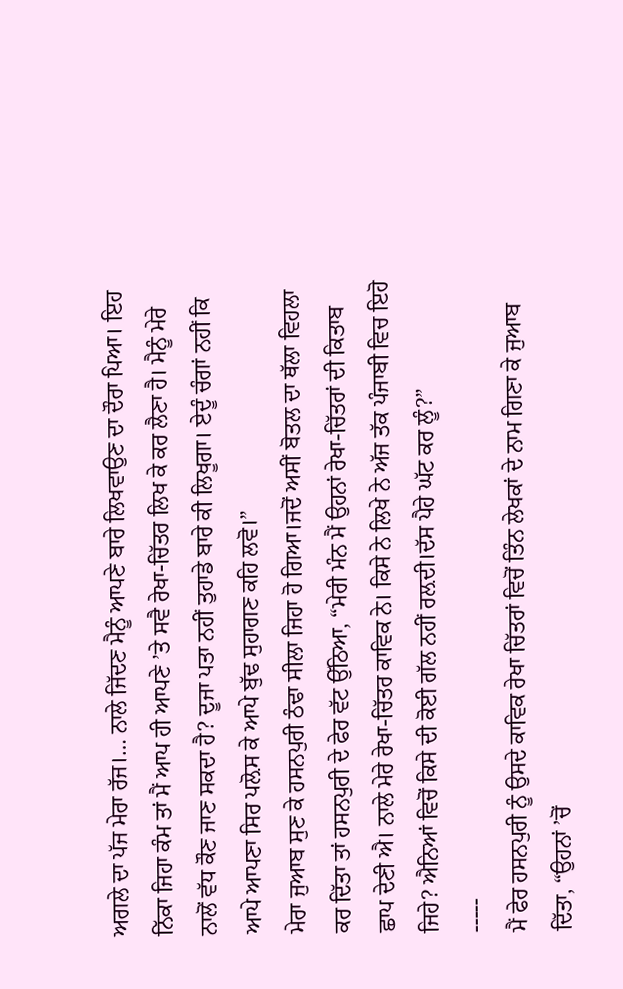ਅਗਲੇ ਦਾ ਪੱਜ ਮੇਰਾ ਰੱਜ।… ਨਾਲੇ ਜਿੱਦਣ ਮੈਨੂੰ ਆਪਣੇ ਬਾਰੇ ਲਿਖਵਾਉਣ ਦਾ ਦੌਰਾ ਪਿਆ। ਇਹ ਨਿੱਕਾ ਜਿਹਾ ਕੰਮ ਤਾਂ ਮੈਂ ਆਪ ਹੀ ਆਪਣੇ ’ਤੇ ਸਵੈ ਰੇਖਾ-ਚਿੱਤਰ ਲਿਖ ਕੇ ਕਰ ਲੈਣਾ ਹੈ। ਮੈਨੂੰ ਮੇਰੇ ਨਾਲੋਂ ਵੱਧ ਕੌਣ ਜਾਣ ਸਕਦਾ ਹੈ? ਦੂਜਾ ਪਤਾ ਨਹੀਂ ਤੁਹਾਡੇ ਬਾਰੇ ਕੀ ਲਿਖੂਗਾ। ਏਦੂੰ ਚੰਗਾਂ ਨਹੀਂ ਕਿ ਆਪੇ ਆਪਣਾ ਸਿਰ ਪਲ਼ੋਸ ਕੇ ਆਪੇ ਬੁੱਢ ਸੁਹਾਗਣ ਕਹਿ ਲਵੋ।”
ਮੇਰਾ ਜੁਆਬ ਸੁਣ ਕੇ ਹਸਨਪੁਰੀ ਠੰਢਾ ਸੀਲਾ ਜਿਹਾ ਹੋ ਗਿਆ।ਜਦੋਂ ਅਸੀਂ ਬੋਤਲ ਦਾ ਥੱਲਾ ਵਿਹਲਾ ਕਰ ਦਿੱਤਾ ਤਾਂ ਹਸਨਪੁਰੀ ਦੇ ਫੇਰ ਵੱਟ ਉੱਠਿਆ, “ਮੇਰੀ ਮੰਨ ਮੈਂ ਉਹਨਾਂ ਰੇਖਾ-ਚਿੱਤਰਾਂ ਦੀ ਕਿਤਾਬ ਛਾਪ ਦੇਣੀ ਐ। ਨਾਲੇ ਮੇਰੇ ਰੇਖਾ-ਚਿੱਤਰ ਕਾਵਿਕ ਨੇ। ਕਿਸੇ ਨੇ ਲਿਖੇ ਨੇ ਅੱਜ ਤੱਕ ਪੰਜਾਬੀ ਵਿਚ ਇਹੋ ਜਿਹੇ? ਐਨਿਆਂ ਵਿਚੋਂ ਕਿਸੇ ਦੀ ਕੋਈ ਗੱਲ ਨਹੀਂ ਰਲ਼ਦੀ।ਦੱਸ ਪੈਹੇ ਘੱਟ ਕਰ ਲੂੰ?”
-----
ਮੈਂ ਫੇਰ ਹਸਨਪੁਰੀ ਨੂੰ ਉਸਦੇ ਕਾਵਿਕ ਰੇਖਾ ਚਿੱਤਰਾਂ ਵਿਚੋਂ ਤਿੰਨ ਲੇਖਕਾਂ ਦੇ ਨਾਮ ਗਿਣਾ ਕੇ ਜੁਆਬ ਦਿੱਤਾ, “ਉਹਨਾਂ ’ਚੋਂ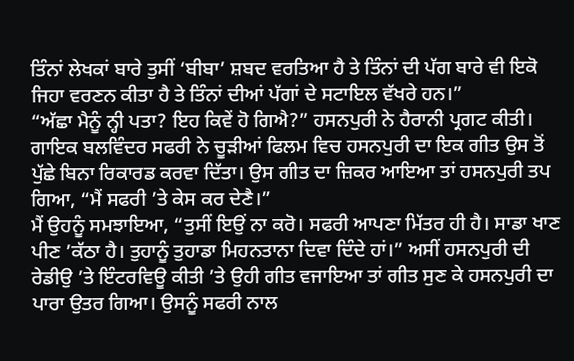ਤਿੰਨਾਂ ਲੇਖਕਾਂ ਬਾਰੇ ਤੁਸੀਂ ‘ਬੀਬਾ’ ਸ਼ਬਦ ਵਰਤਿਆ ਹੈ ਤੇ ਤਿੰਨਾਂ ਦੀ ਪੱਗ ਬਾਰੇ ਵੀ ਇਕੋ ਜਿਹਾ ਵਰਣਨ ਕੀਤਾ ਹੈ ਤੇ ਤਿੰਨਾਂ ਦੀਆਂ ਪੱਗਾਂ ਦੇ ਸਟਾਇਲ ਵੱਖਰੇ ਹਨ।”
“ਅੱਛਾ ਮੈਨੂੰ ਨ੍ਹੀ ਪਤਾ? ਇਹ ਕਿਵੇਂ ਹੋ ਗਿਐ?” ਹਸਨਪੁਰੀ ਨੇ ਹੈਰਾਨੀ ਪ੍ਰਗਟ ਕੀਤੀ।
ਗਾਇਕ ਬਲਵਿੰਦਰ ਸਫਰੀ ਨੇ ਚੂੜੀਆਂ ਫਿਲਮ ਵਿਚ ਹਸਨਪੁਰੀ ਦਾ ਇਕ ਗੀਤ ਉਸ ਤੋਂ ਪੁੱਛੇ ਬਿਨਾ ਰਿਕਾਰਡ ਕਰਵਾ ਦਿੱਤਾ। ਉਸ ਗੀਤ ਦਾ ਜ਼ਿਕਰ ਆਇਆ ਤਾਂ ਹਸਨਪੁਰੀ ਤਪ ਗਿਆ, “ਮੈਂ ਸਫਰੀ ’ਤੇ ਕੇਸ ਕਰ ਦੇਣੈ।”
ਮੈਂ ਉਹਨੂੰ ਸਮਝਾਇਆ, “ਤੁਸੀਂ ਇਉਂ ਨਾ ਕਰੋ। ਸਫਰੀ ਆਪਣਾ ਮਿੱਤਰ ਹੀ ਹੈ। ਸਾਡਾ ਖਾਣ ਪੀਣ ’ਕੱਠਾ ਹੈ। ਤੁਹਾਨੂੰ ਤੁਹਾਡਾ ਮਿਹਨਤਾਨਾ ਦਿਵਾ ਦਿੰਦੇ ਹਾਂ।” ਅਸੀਂ ਹਸਨਪੁਰੀ ਦੀ ਰੇਡੀਉ ’ਤੇ ਇੰਟਰਵਿਊ ਕੀਤੀ ’ਤੇ ਉਹੀ ਗੀਤ ਵਜਾਇਆ ਤਾਂ ਗੀਤ ਸੁਣ ਕੇ ਹਸਨਪੁਰੀ ਦਾ ਪਾਰਾ ਉਤਰ ਗਿਆ। ਉਸਨੂੰ ਸਫਰੀ ਨਾਲ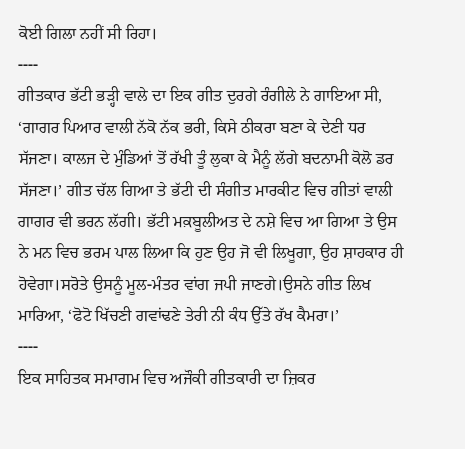ਕੋਈ ਗਿਲਾ ਨਹੀਂ ਸੀ ਰਿਹਾ।
----
ਗੀਤਕਾਰ ਭੱਟੀ ਭੜ੍ਹੀ ਵਾਲੇ ਦਾ ਇਕ ਗੀਤ ਦੁਰਗੇ ਰੰਗੀਲੇ ਨੇ ਗਾਇਆ ਸੀ, ‘ਗਾਗਰ ਪਿਆਰ ਵਾਲੀ ਨੱਕੋ ਨੱਕ ਭਰੀ, ਕਿਸੇ ਠੀਕਰਾ ਬਣਾ ਕੇ ਦੇਣੀ ਧਰ ਸੱਜਣਾ। ਕਾਲਜ ਦੇ ਮੁੰਡਿਆਂ ਤੋਂ ਰੱਖੀ ਤੂੰ ਲੁਕਾ ਕੇ ਮੈਨੂੰ ਲੱਗੇ ਬਦਨਾਮੀ ਕੋਲੋ ਡਰ ਸੱਜਣਾ।’ ਗੀਤ ਚੱਲ ਗਿਆ ਤੇ ਭੱਟੀ ਦੀ ਸੰਗੀਤ ਮਾਰਕੀਟ ਵਿਚ ਗੀਤਾਂ ਵਾਲੀ ਗਾਗਰ ਵੀ ਭਰਨ ਲੱਗੀ। ਭੱਟੀ ਮਕ਼ਬੂਲੀਅਤ ਦੇ ਨਸ਼ੇ ਵਿਚ ਆ ਗਿਆ ਤੇ ਉਸ ਨੇ ਮਨ ਵਿਚ ਭਰਮ ਪਾਲ ਲਿਆ ਕਿ ਹੁਣ ਉਹ ਜੋ ਵੀ ਲਿਖੂਗਾ, ਉਹ ਸ਼ਾਹਕਾਰ ਹੀ ਹੋਵੇਗਾ।ਸਰੋਤੇ ਉਸਨੂੰ ਮੂਲ-ਮੰਤਰ ਵਾਂਗ ਜਪੀ ਜਾਣਗੇ।ਉਸਨੇ ਗੀਤ ਲਿਖ ਮਾਰਿਆ, ‘ਫੋਟੋ ਖਿੱਚਣੀ ਗਵਾਂਢਣੇ ਤੇਰੀ ਨੀ ਕੰਧ ਉੱਤੇ ਰੱਖ ਕੈਮਰਾ।’
----
ਇਕ ਸਾਹਿਤਕ ਸਮਾਗਮ ਵਿਚ ਅਜੌਕੀ ਗੀਤਕਾਰੀ ਦਾ ਜ਼ਿਕਰ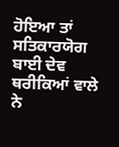ਹੋਇਆ ਤਾਂ ਸਤਿਕਾਰਯੋਗ ਬਾਈ ਦੇਵ ਥਰੀਕਿਆਂ ਵਾਲੇ ਨੇ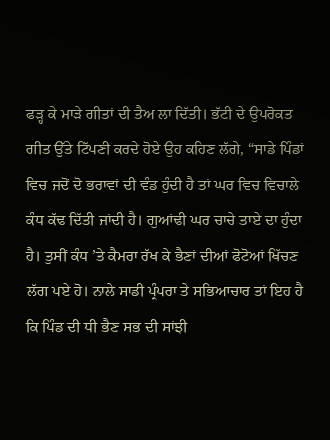ਫੜ੍ਹ ਕੇ ਮਾੜੇ ਗੀਤਾਂ ਦੀ ਤੈਅ ਲਾ ਦਿੱਤੀ। ਭੱਟੀ ਦੇ ਉਪਰੋਕਤ ਗੀਤ ਉੱਤੇ ਟਿੱਪਣੀ ਕਰਦੇ ਹੋਏ ਉਹ ਕਹਿਣ ਲੱਗੇ, “ਸਾਡੇ ਪਿੰਡਾਂ ਵਿਚ ਜਦੋਂ ਦੋ ਭਰਾਵਾਂ ਦੀ ਵੰਡ ਹੁੰਦੀ ਹੈ ਤਾਂ ਘਰ ਵਿਚ ਵਿਚਾਲੇ ਕੰਧ ਕੱਢ ਦਿੱਤੀ ਜਾਂਦੀ ਹੈ। ਗੁਆਂਢੀ ਘਰ ਚਾਚੇ ਤਾਏ ਦਾ ਹੁੰਦਾ ਹੈ। ਤੁਸੀਂ ਕੰਧ ’ਤੇ ਕੈਮਰਾ ਰੱਖ ਕੇ ਭੈਣਾਂ ਦੀਆਂ ਫੋਟੋਆਂ ਖਿੱਚਣ ਲੱਗ ਪਏ ਹੋ। ਨਾਲੇ ਸਾਡੀ ਪ੍ਰੰਪਰਾ ਤੇ ਸਭਿਆਚਾਰ ਤਾਂ ਇਹ ਹੈ ਕਿ ਪਿੰਡ ਦੀ ਧੀ ਭੈਣ ਸਭ ਦੀ ਸਾਂਝੀ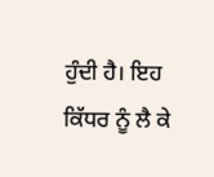ਹੁੰਦੀ ਹੈ। ਇਹ ਕਿੱਧਰ ਨੂੰ ਲੈ ਕੇ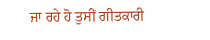ਜਾ ਰਹੇ ਹੋ ਤੁਸੀਂ ਗੀਤਕਾਰੀ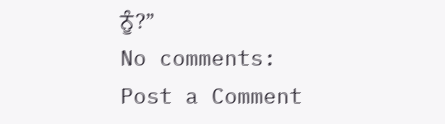ਨੂੰ?”
No comments:
Post a Comment